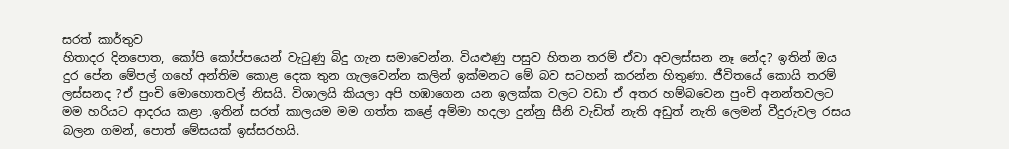සරත් කාර්තුව
හිතාදර දිනපොත, කෝපි කෝප්පයෙන් වැටුණු බිදු ගැන සමාවෙන්න. වියළුණු පසුව හිතන තරම් ඒවා අවලස්සන නෑ නේද? ඉතින් ඔය දුර පේන මේපල් ගහේ අන්තිම කොළ දෙක තුන ගැලවෙන්න කලින් ඉක්මනට මේ බව සටහන් කරන්න හිතුණා. ජීවිතයේ කොයි තරම් ලස්සනද ?ඒ පුංචි මොහොතවල් නිසයි. විශාලයි කියලා අපි හඹාගෙන යන ඉලක්ක වලට වඩා ඒ අතර හම්බවෙන පුංචි අනන්තවලට මම හරියට ආදරය කළා .ඉතින් සරත් කාලයම මම ගත්ත කළේ අම්මා හදලා දුන්නු සීනි වැඩිත් නැති අඩුත් නැති ලෙමන් වීදුරුවල රසය බලන ගමන්, පොත් මේසයක් ඉස්සරහයි.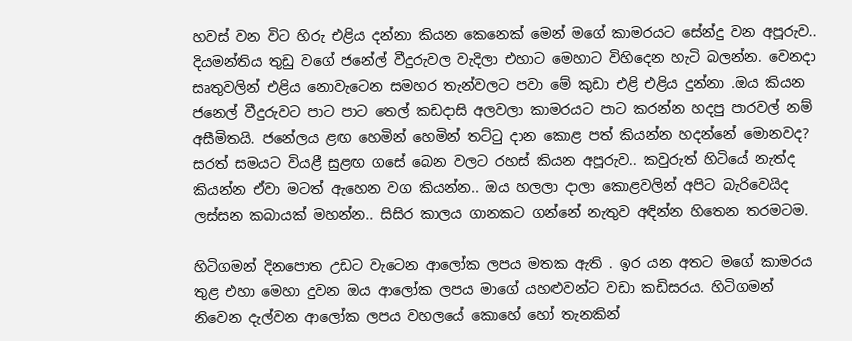හවස් වන විට හිරු එළිය දන්නා කියන කෙනෙක් මෙන් මගේ කාමරයට සේන්දු වන අපූරුව.. දියමන්තිය තුඩු වගේ ජනේල් වීදුරුවල වැදිලා එහාට මෙහාට විහිදෙන හැටි බලන්න. වෙනදා සෘතුවලින් එළිය නොවැටෙන සමහර තැන්වලට පවා මේ කුඩා එළි එළිය දුන්නා .ඔය කියන ජනෙල් වීදුරුවට පාට පාට තෙල් කඩදාසි අලවලා කාමරයට පාට කරන්න හදපු පාරවල් නම් අසීමිතයි. ජනේලය ළඟ හෙමින් හෙමින් තට්ටු දාන කොළ පත් කියන්න හදන්නේ මොනවද? සරත් සමයට වියළී සුළඟ ගසේ බෙන වලට රහස් කියන අපූරුව.. කවුරුත් හිටියේ නැත්ද කියන්න ඒවා මටත් ඇහෙන වග කියන්න.. ඔය හලලා දාලා කොළවලින් අපිට බැරිවෙයිද ලස්සන කබායක් මහන්න.. සිසිර කාලය ගානකට ගන්නේ නැතුව අඳින්න හිතෙන තරමටම.

හිටිගමන් දිනපොත උඩට වැටෙන ආලෝක ලපය මතක ඇති . ඉර යන අතට මගේ කාමරය තුළ එහා මෙහා දුවන ඔය ආලෝක ලපය මාගේ යහළුවන්ට වඩා කඩිසරය. හිටිගමන් නිවෙන දැල්වන ආලෝක ලපය වහලයේ කොහේ හෝ තැනකින්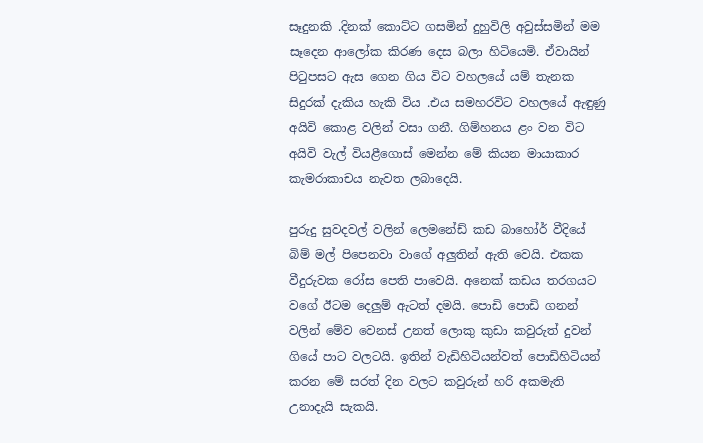සෑදුනකි .දිනක් කොට්ට ගසමින් දුහුවිලි අවුස්සමින් මම සෑදෙන ආලෝක කිරණ දෙස බලා හිටියෙමි. ඒවායින් පිටුපසට ඇස ගෙන ගිය විට වහලයේ යම් තැනක සිදුරක් දැකිය හැකි විය .එය සමහරවිට වහලයේ ඇඳුණු අයිවි කොළ වලින් වසා ගනී. ගිම්හනය ළං වන විට අයිවි වැල් වියළීගොස් මෙන්න මේ කියන මායාකාර කැමරාකාචය නැවත ලබාදෙයි.

පුරුදු සුවදවල් වලින් ලෙමනේඩ් කඩ බාහෝර් වීදියේ බිම් මල් පිපෙනවා වාගේ අලුතින් ඇති වෙයි. එකක වීදුරුවක රෝස පෙති පාවෙයි. අනෙක් කඩය තරගයට වගේ ඊටම දෙලුම් ඇටත් දමයි. පොඩි පොඩි ගනන් වලින් මේව වෙනස් උනත් ලොකු කුඩා කවුරුත් දුවන් ගියේ පාට වලටයි. ඉතින් වැඩිහිටියන්වත් පොඩිහිටියන් කරන මේ සරත් දින වලට කවුරුන් හරි අකමැති උනාදැයි සැකයි.